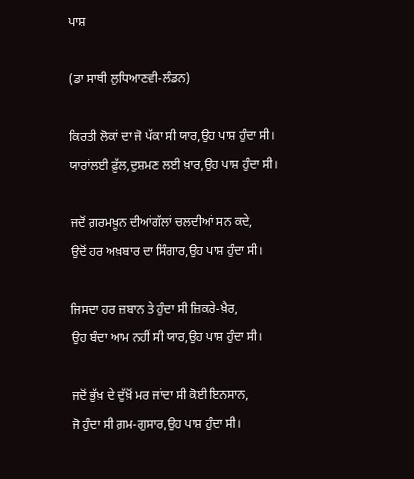ਪਾਸ਼

(ਡਾ ਸਾਥੀ ਲੁਧਿਆਣਵੀ-ਲੰਡਨ)

ਕਿਰਤੀ ਲੋਕਾਂ ਦਾ ਜੋ ਪੱਕਾ ਸੀ ਯਾਰ,ਉਹ ਪਾਸ਼ ਹੁੰਦਾ ਸੀ।
ਯਾਰਾਂਲਈ ਫ਼ੁੱਲ,ਦੁਸ਼ਮਣ ਲਈ ਖ਼ਾਰ,ਉਹ ਪਾਸ਼ ਹੁੰਦਾ ਸੀ।

ਜਦੋਂ ਗ਼ਰਮਖ਼ੂਨ ਦੀਆਂਗੱਲਾਂ ਚਲਦੀਆਂ ਸਨ ਕਦੇ,
ਉਦੋਂ ਹਰ ਅਖ਼ਬਾਰ ਦਾ ਸਿੰਗਾਰ,ਉਹ ਪਾਸ਼ ਹੁੰਦਾ ਸੀ।

ਜਿਸਦਾ ਹਰ ਜ਼ਬਾਨ ਤੇ ਹੁੰਦਾ ਸੀ ਜ਼ਿਕਰੇ-ਖ਼ੈਰ,
ਉਹ ਬੰਦਾ ਆਮ ਨਹੀਂ ਸੀ ਯਾਰ,ਉਹ ਪਾਸ਼ ਹੁੰਦਾ ਸੀ।

ਜਦੋਂ ਭੁੱਖ਼ ਦੇ ਦੁੱਖ਼ੋਂ ਮਰ ਜਾਂਦਾ ਸੀ ਕੋਈ ਇਨਸਾਨ,
ਜੋ ਹੁੰਦਾ ਸੀ ਗ਼ਮ-ਗੁਸਾਰ,ਉਹ ਪਾਸ਼ ਹੁੰਦਾ ਸੀ।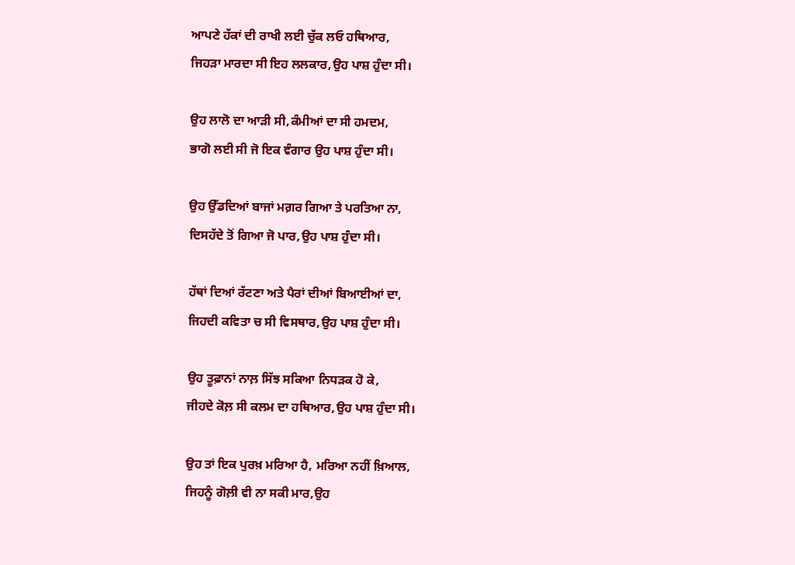ਆਪਣੇ ਹੱਕਾਂ ਦੀ ਰਾਖੀ ਲਈ ਚੁੱਕ ਲਓ ਹਥਿਆਰ,
ਜਿਹੜਾ ਮਾਰਦਾ ਸੀ ਇਹ ਲਲਕਾਰ,ਉਹ ਪਾਸ਼ ਹੁੰਦਾ ਸੀ।

ਉਹ ਲਾਲੋ ਦਾ ਆੜੀ ਸੀ,ਕੰਮੀਆਂ ਦਾ ਸੀ ਹਮਦਮ,
ਭਾਗੋ ਲਈ ਸੀ ਜੋ ਇਕ ਵੰਗਾਰ ਉਹ ਪਾਸ਼ ਹੁੰਦਾ ਸੀ।

ਉਹ ਉੱਡਦਿਆਂ ਬਾਜਾਂ ਮਗ਼ਰ ਗਿਆ ਤੇ ਪਰਤਿਆ ਨਾ,
ਦਿਸਹੱਦੇ ਤੋਂ ਗਿਆ ਜੋ ਪਾਰ,ਉਹ ਪਾਸ਼ ਹੁੰਦਾ ਸੀ।

ਹੱਥਾਂ ਦਿਆਂ ਰੱਟਣਾ ਅਤੇ ਪੈਰਾਂ ਦੀਆਂ ਬਿਆਈਆਂ ਦਾ,
ਜਿਹਦੀ ਕਵਿਤਾ ਚ ਸੀ ਵਿਸਥਾਰ,ਉਹ ਪਾਸ਼ ਹੁੰਦਾ ਸੀ।

ਉਹ ਤੂਫ਼ਾਨਾਂ ਨਾਲ਼ ਸਿੱਝ ਸਕਿਆ ਨਿਧੜਕ ਹੋ ਕੇ,
ਜੀਹਦੇ ਕੋਲ਼ ਸੀ ਕਲਮ ਦਾ ਹਥਿਆਰ,ਉਹ ਪਾਸ਼ ਹੁੰਦਾ ਸੀ।

ਉਹ ਤਾਂ ਇਕ ਪੁਰਖ਼ ਮਰਿਆ ਹੈ, ਮਰਿਆ ਨਹੀਂ ਖ਼ਿਆਲ,
ਜਿਹਨੂੰ ਗੋਲ਼ੀ ਵੀ ਨਾ ਸਕੀ ਮਾਰ,ਉਹ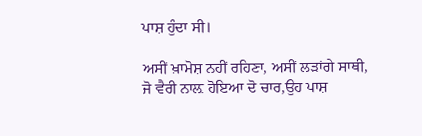ਪਾਸ਼ ਹੁੰਦਾ ਸੀ।

ਅਸੀਂ ਖ਼ਾਮੋਸ਼ ਨਹੀਂ ਰਹਿਣਾ, ਅਸੀਂ ਲੜਾਂਗੇ ਸਾਥੀ,
ਜੋ ਵੈਰੀ ਨਾਲ਼ ਹੋਇਆ ਦੋ ਚਾਰ,ਉਹ ਪਾਸ਼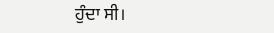ਹੁੰਦਾ ਸੀ।